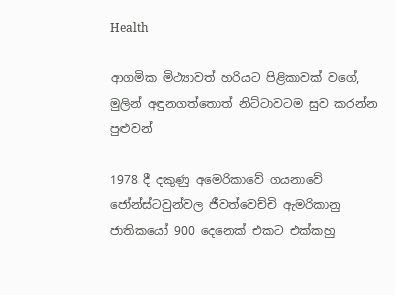Health

ආගමික මිථ්‍යාවත් හරියට පිළිකාවක් වගේ, මුලින් අඳුනගත්තොත් නිට්ටාවටම සුව කරන්න පුළුවන්

1978 දී දකුණු අමෙරිකාවේ ගයනාවේ ජෝන්ස්ටවුන්වල ජීවත්වෙච්චි ඇමරිකානු ජාතිකයෝ 900 දෙනෙක් එකට එක්කහු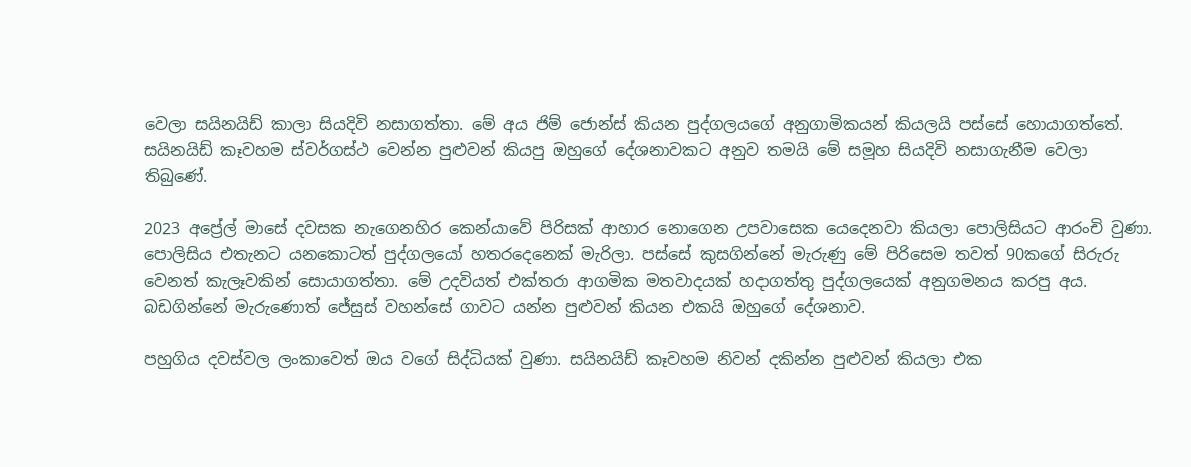වෙලා සයිනයිඩ් කාලා සියදිවි නසාගත්තා. මේ අය ජිම් ජොන්ස් කියන පුද්ගලයගේ අනුගාමිකයන් කියලයි පස්සේ හොයාගත්තේ. සයිනයිඩ් කෑවහම ස්වර්ගස්ථ වෙන්න පුළුවන් කියපු ඔහුගේ දේශනාවකට අනුව තමයි මේ සමූහ සියදිවි නසාගැනීම වෙලා තිබුණේ.

2023 අප්‍රේල් මාසේ දවසක නැගෙනහිර කෙන්යාවේ පිරිසක් ආහාර නොගෙන උපවාසෙක යෙදෙනවා කියලා පොලිසියට ආරංචි වුණා. පොලිසිය එතැනට යනකොටත් පුද්ගලයෝ හතරදෙනෙක් මැරිලා. පස්සේ කුසගින්නේ මැරුණු මේ පිරිසෙම තවත් 90කගේ සිරුරු වෙනත් කැලෑවකින් සොයාගත්තා. මේ උදවියත් එක්තරා ආගමික මතවාදයක් හදාගත්තු පුද්ගලයෙක් අනුගමනය කරපු අය. බඩගින්නේ මැරුණොත් ජේසුස් වහන්සේ ගාවට යන්න පුළුවන් කියන එකයි ඔහුගේ දේශනාව.

පහුගිය දවස්වල ලංකාවෙත් ඔය වගේ සිද්ධියක් වුණා. සයිනයිඩ් කෑවහම නිවන් දකින්න පුළුවන් කියලා එක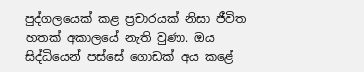පුද්ගලයෙක් කළ ප්‍රචාරයක් නිසා ජීවිත හතක් අකාලයේ නැති වුණා. ඔය සිද්ධියෙන් පස්සේ ගොඩක් අය කළේ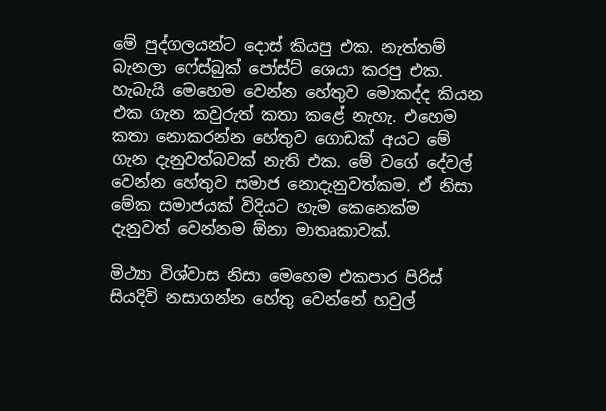මේ පුද්ගලයන්ට දොස් කියපු එක. නැත්තම් බැනලා ෆේස්බුක් පෝස්ට් ශෙයා කරපු එක. හැබැයි මෙහෙම වෙන්න හේතුව මොකද්ද කියන එක ගැන කවුරුත් කතා කළේ නැහැ. එහෙම කතා නොකරන්න හේතුව ගොඩක් අයට මේ ගැන දැනුවත්බවක් නැති එක. මේ වගේ දේවල් වෙන්න හේතුව සමාජ නොදැනුවත්කම. ඒ නිසා මේක සමාජයක් විදියට හැම කෙනෙක්ම දැනුවත් වෙන්නම ඕනා මාතෘකාවක්.

මිථ්‍යා විශ්වාස නිසා මෙහෙම එකපාර පිරිස් සියදිවි නසාගන්න හේතු වෙන්නේ හවුල්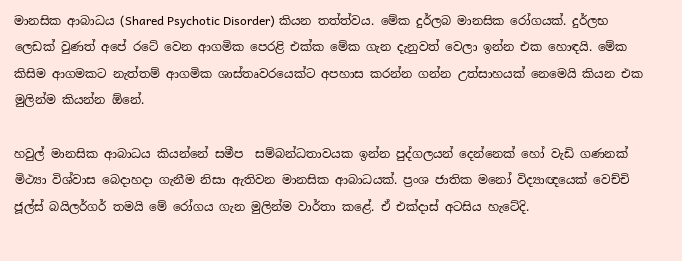මානසික ආබාධය (Shared Psychotic Disorder) කියන තත්ත්වය. මේක දුර්ලබ මානසික රෝගයක්. දුර්ලභ ලෙඩක් වුණත් අපේ රටේ වෙන ආගමික පෙරළි එක්ක මේක ගැන දැනුවත් වෙලා ඉන්න එක හොඳයි. මේක කිසිම ආගමකට නැත්තම් ආගමික ශාස්තෘවරයෙක්ට අපහාස කරන්න ගන්න උත්සාහයක් නෙමෙයි කියන එක මුලින්ම කියන්න ඕනේ.

හවුල් මානසික ආබාධය කියන්නේ සමීප  සම්බන්ධතාවයක ඉන්න පුද්ගලයන් දෙන්නෙක් හෝ වැඩි ගණනක් මිථ්‍යා විශ්වාස බෙදාහදා ගැනීම නිසා ඇතිවන මානසික ආබාධයක්. ප්‍රංශ ජාතික මනෝ විද්‍යාඥයෙක් වෙච්චි ජූල්ස් බයිලර්ගර් තමයි මේ රෝගය ගැන මුලින්ම වාර්තා කළේ. ඒ එක්දාස් අටසිය හැටේදි.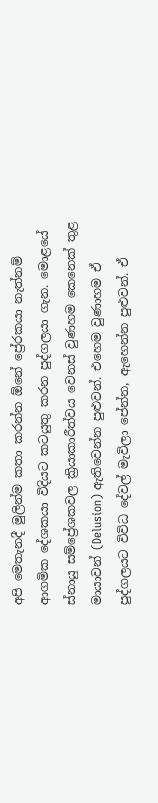අපි මෙතැනදී මුලින්ම කතා කරන්න ඕනේ ප්‍රේරකයා නැත්නම් ආගමික දේශකයා විදියට කටයුතු කරන පුද්ගලයා ගැන. මොළයේ ස්නායු සම්ප්‍රේශකවල ක්‍රියාකාරීත්වය වෙනස් වුණහම කෙනෙක් තුළ මායාවන් (Delusion) ඇතිවෙන්න පුළුවන්. එහෙම වුණාහම ඒ පුද්ගලයට විවිධ දේවල් මැවිලා පේන්න, ඇහෙන්න පුළුවන්. ඒ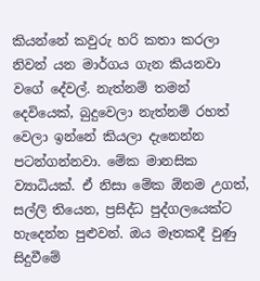කියන්නේ කවුරු හරි කතා කරලා නිවන් යන මාර්ගය ගැන කියනවා වගේ දේවල්. නැත්නම් තමන් දෙවියෙක්, බුදුවෙලා නැත්නම් රහත් වෙලා ඉන්නේ කියලා දැනෙන්න පටන්ගන්නවා. මේක මානසික ව්‍යාධියක්. ඒ නිසා මේක ඕනම උගත්, සල්ලි තියෙන, ප්‍රසිද්ධ පුද්ගලයෙක්ට හැදෙන්න පුළුවන්. ඔය මෑතකදී වුණු සිදුවීමේ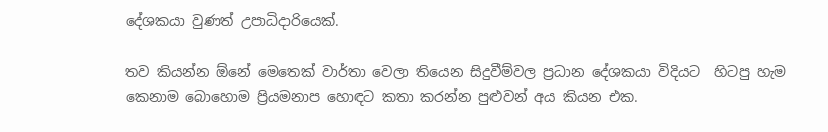දේශකයා වුණත් උපාධිදාරියෙක්.

තව කියන්න ඕනේ මෙතෙක් වාර්තා වෙලා තියෙන සිදුවීම්වල ප්‍රධාන දේශකයා විදියට  හිටපු හැම කෙනාම බොහොම ප්‍රියමනාප හොඳට කතා කරන්න පුළුවන් අය කියන එක.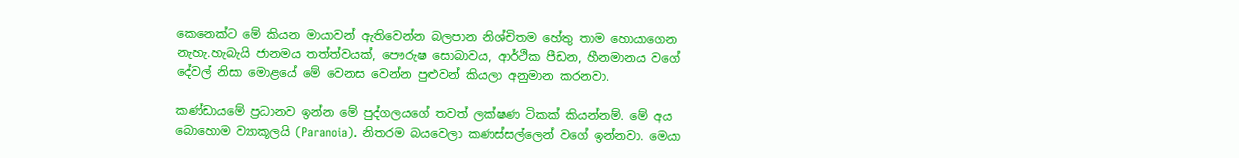කෙනෙක්ට මේ කියන මායාවන් ඇතිවෙන්න බලපාන නිශ්චිතම හේතු තාම හොයාගෙන නැහැ.හැබැයි ජානමය තත්ත්වයක්, පෞරුෂ සොබාවය, ආර්ථික පීඩන, හීනමානය වගේ දේවල් නිසා මොළයේ මේ වෙනස වෙන්න පුළුවන් කියලා අනුමාන කරනවා.

කණ්ඩායමේ ප්‍රධානව ඉන්න මේ පුද්ගලයගේ තවත් ලක්ෂණ ටිකක් කියන්නම්. මේ අය බොහොම ව්‍යාකූලයි (Paranoia). නිතරම බයවෙලා කණස්සල්ලෙන් වගේ ඉන්නවා. මෙයා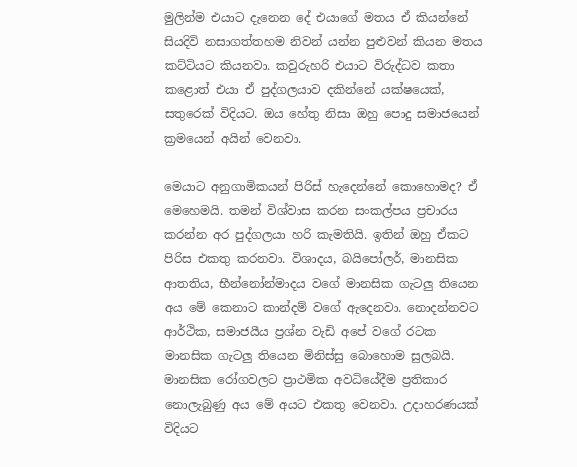මුලින්ම එයාට දැනෙන දේ එයාගේ මතය ඒ කියන්නේ සියදිවි නසාගත්තහම නිවන් යන්න පුළුවන් කියන මතය කට්ටියට කියනවා. කවුරුහරි එයාට විරුද්ධව කතා කළොත් එයා ඒ පුද්ගලයාව දකින්නේ යක්ෂයෙක්, සතුරෙක් විදියට. ඔය හේතු නිසා ඔහු පොදු සමාජයෙන් ක්‍රමයෙන් අයින් වෙනවා.

මෙයාට අනුගාමිකයන් පිරිස් හැදෙන්නේ කොහොමද? ඒ මෙහෙමයි. තමන් විශ්වාස කරන සංකල්පය ප්‍රචාරය කරන්න අර පුද්ගලයා හරි කැමතියි. ඉතින් ඔහු ඒකට පිරිස එකතු කරනවා. විශාදය, බයිපෝලර්, මානසික ආතතිය, භීන්නෝන්මාදය වගේ මානසික ගැටලු තියෙන අය මේ කෙනාට කාන්දම් වගේ ඇදෙනවා. නොදන්නවට ආර්ථික, සමාජයීය ප්‍රශ්න වැඩි අපේ වගේ රටක මානසික ගැටලු තියෙන මිනිස්සු බොහොම සුලබයි. මානසික රෝගවලට ප්‍රාථමික අවධියේදීම ප්‍රතිකාර නොලැබුණු අය මේ අයට එකතු වෙනවා. උදාහරණයක් විදියට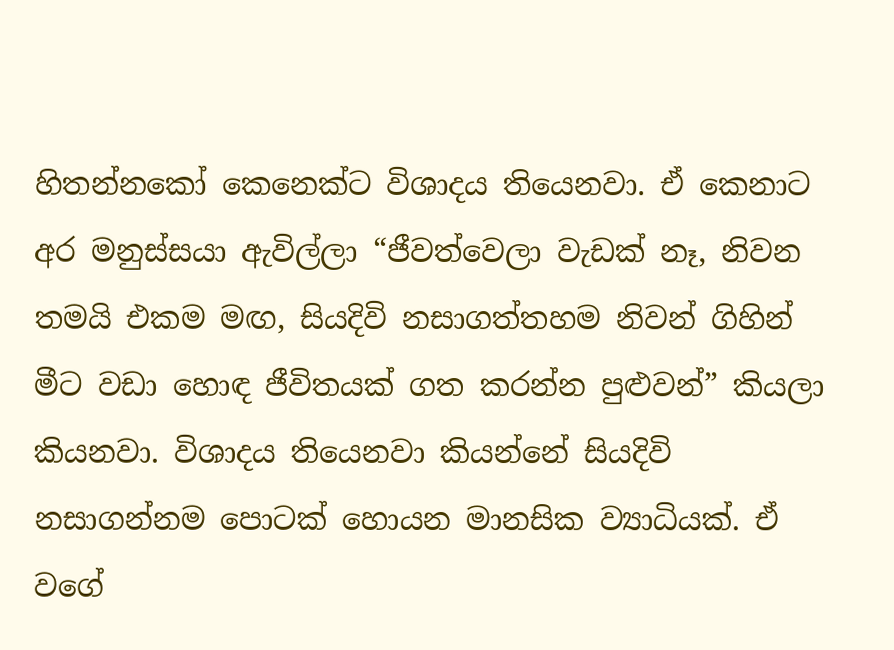හිතන්නකෝ කෙනෙක්ට විශාදය තියෙනවා. ඒ කෙනාට අර මනුස්සයා ඇවිල්ලා “ජීවත්වෙලා වැඩක් නෑ, නිවන තමයි එකම මඟ, සියදිවි නසාගත්තහම නිවන් ගිහින් මීට වඩා හොඳ ජීවිතයක් ගත කරන්න පුළුවන්” කියලා කියනවා. විශාදය තියෙනවා කියන්නේ සියදිවි නසාගන්නම පොටක් හොයන මානසික ව්‍යාධියක්. ඒ වගේ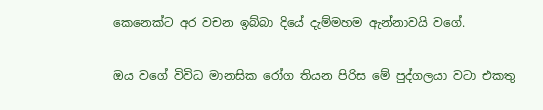කෙනෙක්ට අර වචන ඉබ්බා දියේ දැම්මහම ඇන්නාවයි වගේ.

ඔය වගේ විවිධ මානසික රෝග තියන පිරිස මේ පුද්ගලයා වටා එකතු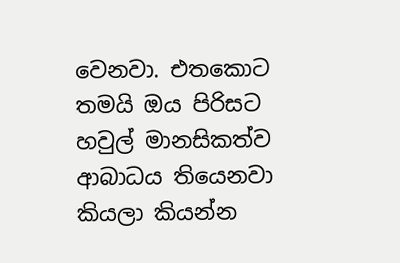වෙනවා. එතකොට තමයි ඔය පිරිසට හවුල් මානසිකත්ව ආබාධය තියෙනවා කියලා කියන්න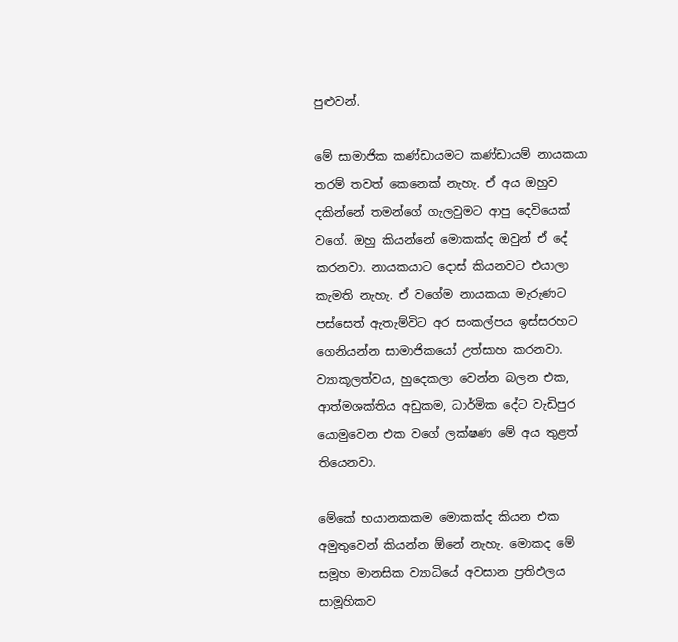පුළුවන්.

මේ සාමාජික කණ්ඩායමට කණ්ඩායම් නායකයා තරම් තවත් කෙනෙක් නැහැ. ඒ අය ඔහුව දකින්නේ තමන්ගේ ගැලවුමට ආපු දෙවියෙක් වගේ. ඔහු කියන්නේ මොකක්ද ඔවුන් ඒ දේ කරනවා. නායකයාට දොස් කියනවට එයාලා කැමති නැහැ. ඒ වගේම නායකයා මැරුණට පස්සෙත් ඇතැම්විට අර සංකල්පය ඉස්සරහට ගෙනියන්න සාමාජිකයෝ උත්සාහ කරනවා. ව්‍යාකූලත්වය, හුදෙකලා වෙන්න බලන එක, ආත්මශක්තිය අඩුකම, ධාර්මික දේට වැඩිපුර යොමුවෙන එක වගේ ලක්ෂණ මේ අය තුළත් තියෙනවා.

මේකේ භයානකකම මොකක්ද කියන එක අමුතුවෙන් කියන්න ඕනේ නැහැ. මොකද මේ සමූහ මානසික ව්‍යාධියේ අවසාන ප්‍රතිඵලය සාමූහිකව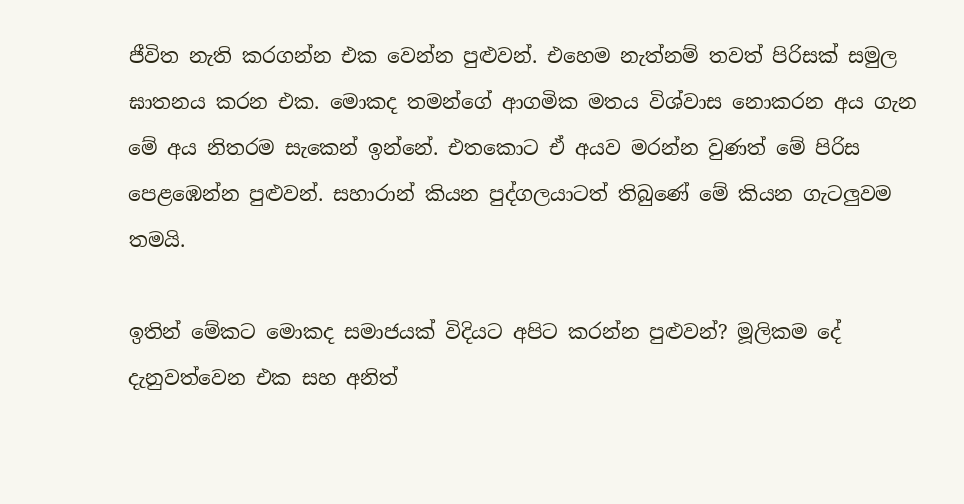ජීවිත නැති කරගන්න එක වෙන්න පුළුවන්. එහෙම නැත්නම් තවත් පිරිසක් සමුල ඝාතනය කරන එක. මොකද තමන්ගේ ආගමික මතය විශ්වාස නොකරන අය ගැන මේ අය නිතරම සැකෙන් ඉන්නේ. එතකොට ඒ අයව මරන්න වුණත් මේ පිරිස පෙළඹෙන්න පුළුවන්. සහාරාන් කියන පුද්ගලයාටත් තිබුණේ මේ කියන ගැටලුවම තමයි.

ඉතින් මේකට මොකද සමාජයක් විදියට අපිට කරන්න පුළුවන්? මූලිකම දේ දැනුවත්වෙන එක සහ අනිත්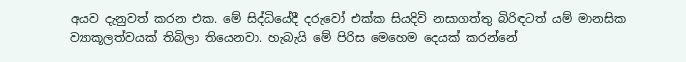අයව දැනුවත් කරන එක. මේ සිද්ධියේදී දරුවෝ එක්ක සියදිවි නසාගත්තු බිරිඳටත් යම් මානසික ව්‍යාකූලත්වයක් තිබිලා තියෙනවා. හැබැයි මේ පිරිස මෙහෙම දෙයක් කරන්නේ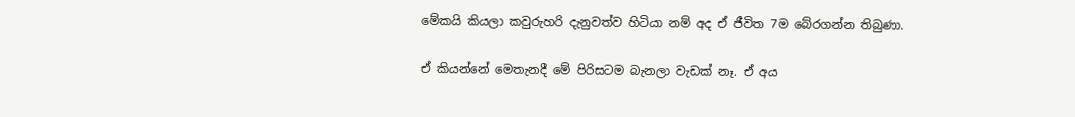මේකයි කියලා කවුරුහරි දැනුවත්ව හිටියා නම් අද ඒ ජීවිත 7ම බේරගන්න තිබුණා.

ඒ කියන්නේ මෙතැනදී මේ පිරිසටම බැනලා වැඩක් නෑ. ඒ අය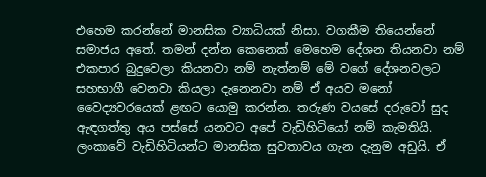එහෙම කරන්නේ මානසික ව්‍යාධියක් නිසා. වගකීම තියෙන්නේ සමාජය අතේ. තමන් දන්න කෙනෙක් මෙහෙම දේශන තියනවා නම් එකපාර බුදුවෙලා කියනවා නම් නැත්නම් මේ වගේ දේශනවලට සහභාගී වෙනවා කියලා දැනෙනවා නම් ඒ අයව මනෝ වෛද්‍යවරයෙක් ළඟට යොමු කරන්න. තරුණ වයසේ දරුවෝ සුද ඇඳගත්තු අය පස්සේ යනවට අපේ වැඩිහිටියෝ නම් කැමතියි. ලංකාවේ වැඩිහිටියන්ට මානසික සුවතාවය ගැන දැනුම අඩුයි. ඒ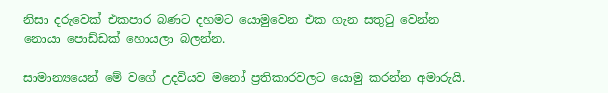නිසා දරුවෙක් එකපාර බණට දහමට යොමුවෙන එක ගැන සතුටු වෙන්න නොයා පොඩ්ඩක් හොයලා බලන්න.

සාමාන්‍යයෙන් මේ වගේ උදවියව මනෝ ප්‍රතිකාරවලට යොමු කරන්න අමාරුයි.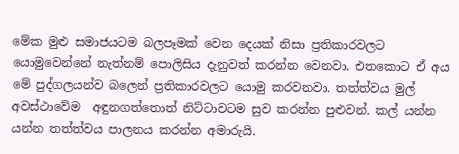මේක මුළු සමාජයටම බලපෑමක් වෙන දෙයක් නිසා ප්‍රතිකාරවලට යොමුවෙන්නේ නැත්නම් පොලිසිය දැනුවත් කරන්න වෙනවා. එතකොට ඒ අය මේ පුද්ගලයන්ව බලෙන් ප්‍රතිකාරවලට යොමු කරවනවා. තත්ත්වය මුල් අවස්ථාවේම  අඳුනගත්තොත් නිට්ටාවටම සුව කරන්න පුළුවන්. කල් යන්න යන්න තත්ත්වය පාලනය කරන්න අමාරුයි.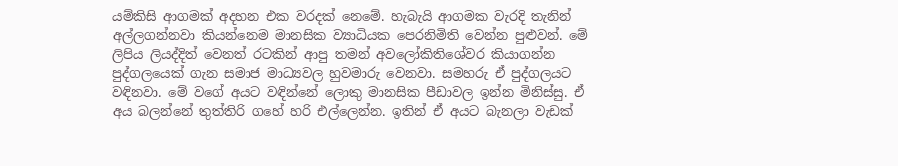යම්කිසි ආගමක් අදහන එක වරදක් නෙමේ. හැබැයි ආගමක වැරදි තැනින් අල්ලගන්නවා කියන්නෙම මානසික ව්‍යාධියක පෙරනිමිති වෙන්න පුළුවන්. මේ ලිපිය ලියද්දිත් වෙනත් රටකින් ආපු තමන් අවලෝකිතිශේවර කියාගන්න පුද්ගලයෙක් ගැන සමාජ මාධ්‍යවල හුවමාරු වෙනවා. සමහරු ඒ පුද්ගලයට වඳිනවා. මේ වගේ අයට වඳින්නේ ලොකු මානසික පීඩාවල ඉන්න මිනිස්සු. ඒ අය බලන්නේ තුත්තිරි ගහේ හරි එල්ලෙන්න. ඉතින් ඒ අයට බැනලා වැඩක්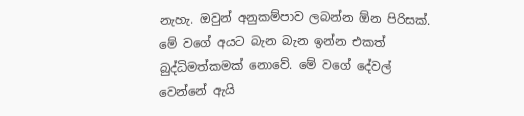නැහැ. ඔවුන් අනුකම්පාව ලබන්න ඕන පිරිසක්. මේ වගේ අයට බැන බැන ඉන්න එකත් බුද්ධිමත්කමක් නොවේ. මේ වගේ දේවල් වෙන්නේ ඇයි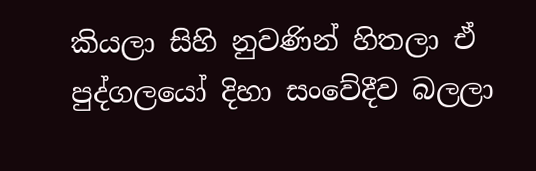කියලා සිහි නුවණින් හිතලා ඒ පුද්ගලයෝ දිහා සංවේදීව බලලා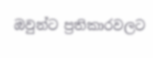ඔවුන්ට ප්‍රතිකාරවලට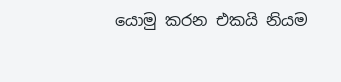යොමු කරන එකයි නියම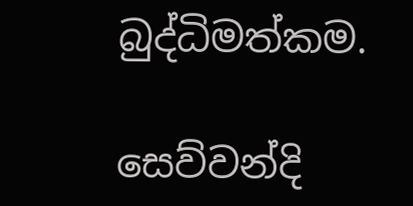බුද්ධිමත්කම.

සෙව්වන්දි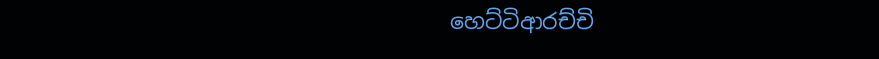හෙට්ටිආරච්චි